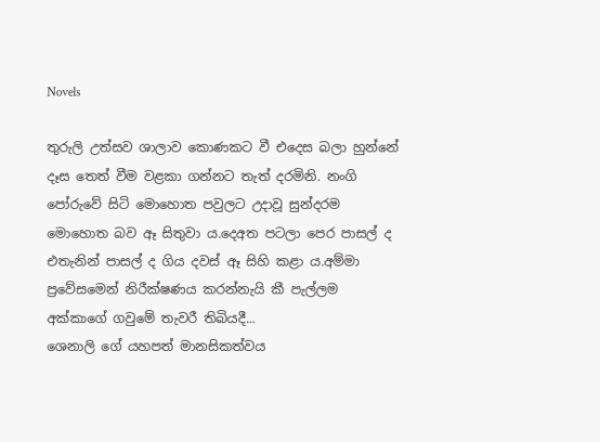Novels

තුරුලි උත්සව ශාලාව කොණකට වී එදෙස බලා හුන්නේ දෑස තෙත් වීම වළකා ගන්නට තැත් දරමිනි. නංගි පෝරුවේ සිටි මොහොත පවුලට උදාවූ සුන්දරම මොහොත බව ඈ සිතුවා ය.දෙඅත පටලා පෙර පාසල් ද එතැනින් පාසල් ද ගිය දවස් ඈ සිහි කළා ය.අම්මා ප්‍රවේසමෙන් නිරීක්ෂණය කරන්නැයි කී පැල්ලම අක්කාගේ ගවුමේ තැවරී තිබියදී...
ශෙනාලි ගේ යහපත් මානසිකත්වය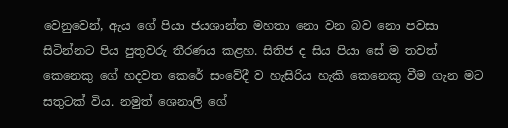වෙනුවෙන්, ඇය ගේ පියා ජයශාන්ත මහතා නො වන බව නො පවසා සිටින්නට පිය පුතුවරු තීරණය කළහ. සිතිජ ද සිය පියා සේ ම තවත් කෙනෙකු ගේ හදවත කෙරේ සංවේදී ව හැසිරිය හැකි කෙනෙකු වීම ගැන මට සතුටක් විය. නමුත් ශෙනාලි ගේ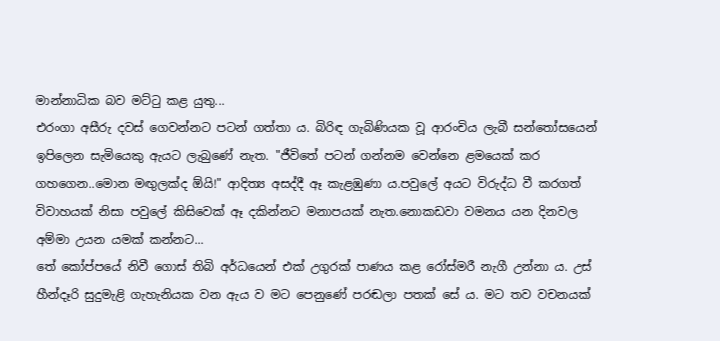මාන්නාධික බව මට්ටු කළ යුතු...
එරංගා අසීරු දවස් ගෙවන්නට පටන් ගත්තා ය. බිරිඳ ගැබිණියක වූ ආරංචිය ලැබී සන්තෝසයෙන් ඉපිලෙන සැමියෙකු ඇයට ලැබුණේ නැත. "ජීවිතේ පටන් ගන්නම වෙන්නෙ ළමයෙක් කර ගහගෙන..මොන මඟුලක්ද ඕයි!" ආදිත්‍ය අසද්දී ඈ කැළඹුණා ය.පවුලේ අයට විරුද්ධ වී කරගත් විවාහයක් නිසා පවුලේ කිසිවෙක් ඈ දකින්නට මනාපයක් නැත.නොකඩවා වමනය යන දිනවල අම්මා උයන යමක් කන්නට...
තේ කෝප්පයේ නිවී ගොස් තිබි අර්ධයෙන් එක් උගුරක් පාණය කළ රෝස්මරී නැගී උන්නා ය. උස් හීන්දෑරි සුදුමැළි ගැහැනියක වන ඇය ව මට පෙනුණේ පරඬලා පතක් සේ ය. මට තව වචනයක්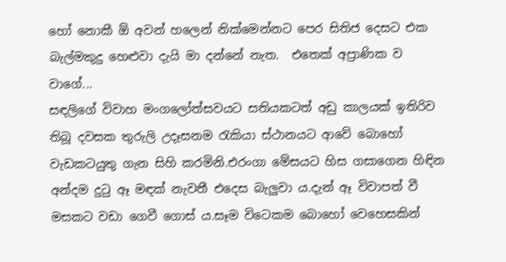හෝ නොකී ඕ අවන් හලෙන් නික්මෙන්නට පෙර සිතිජ දෙසට එක බැල්මකුදු හෙළුවා දැයි මා දන්නේ නැත.  එතෙක් අප්‍රාණික ව වාගේ...
සඳලිගේ විවාහ මංගලෝත්සවයට සතියකටත් අඩු කාලයක් ඉතිරිව තිබූ දවසක තුරුලි උදෑසනම රැකියා ස්ථානයට ආවේ බොහෝ වැඩකටයුතු ගැන සිහි කරමිනි.එරංගා මේසයට හිස ගසාගෙන හිඳින අන්දම දුටු ඈ මඳක් නැවතී එදෙස බැලුවා ය.දැන් ඈ විවාපත් වී මසකට වඩා ගෙවී ගොස් ය.සෑම විටෙකම බොහෝ වෙහෙසකින්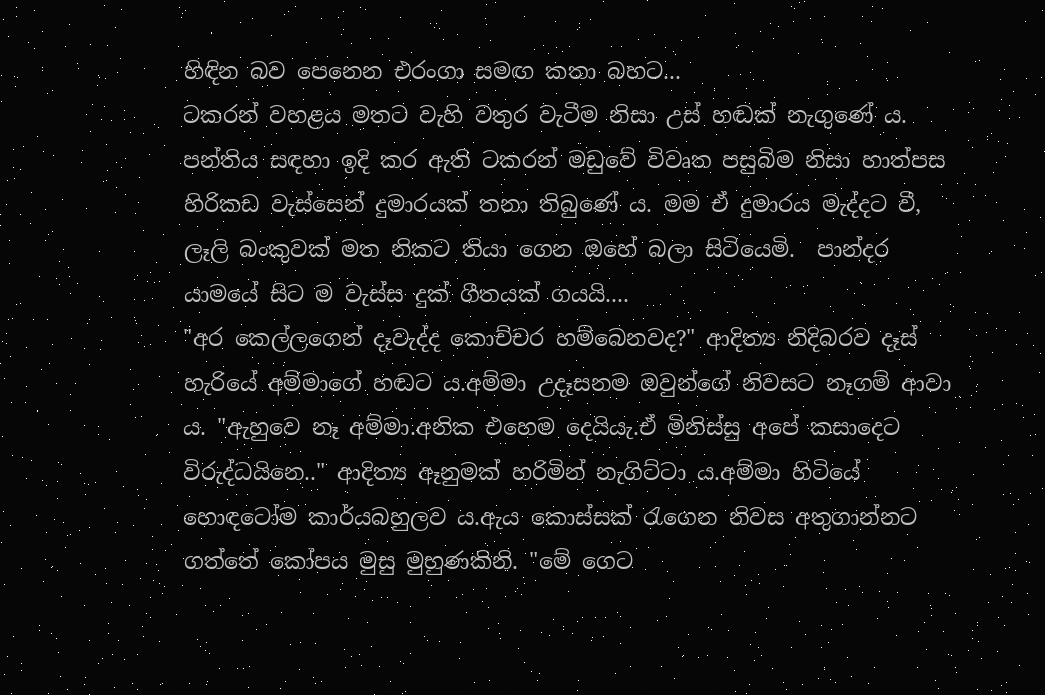හිඳින බව පෙනෙන එරංගා සමඟ කතා බහට...
ටකරන් වහළය මතට වැහි වතුර වැටීම නිසා උස් හඬක් නැගුණේ ය. පන්තිය සඳහා ඉදි කර ඇති ටකරන් මඩුවේ විවෘත පසුබිම නිසා හාත්පස හිරිකඩ වැස්සෙන් දුමාරයක් තනා තිබුණේ ය. මම ඒ දුමාරය මැද්දට වී, ලෑලි බංකුවක් මත නිකට තියා ගෙන ඔහේ බලා සිටියෙමි.  පාන්දර යාමයේ සිට ම වැස්ස දුක් ගීතයක් ගයයි....
"අර කෙල්ලගෙන් දෑවැද්ද කොච්චර හම්බෙනවද?" ආදිත්‍ය නිදිබරව දෑස් හැරියේ අම්මාගේ හඬට ය.අම්මා උදෑසනම ඔවුන්ගේ නිවසට නෑගම් ආවා ය. "ඇහුවෙ නෑ අම්මා.අනික එහෙම දෙයියැ.ඒ මිනිස්සු අපේ කසාදෙට විරුද්ධයිනෙ.." ආදිත්‍ය ඈනුමක් හරිමින් නැගිට්ටා ය.අම්මා හිටියේ හොඳටෝම කාර්යබහුලව ය.ඇය කොස්සක් රැගෙන නිවස අතුගාන්නට ගත්තේ කෝපය මුසු මුහුණකිනි. "මේ ගෙට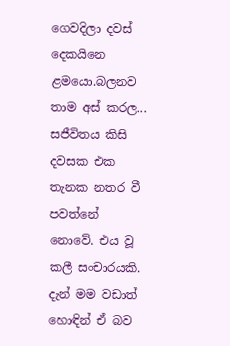ගෙවදිලා දවස් දෙකයිනෙ ළමයො.බලනව තාම අස් කරල...
සජීවිතය කිසි දවසක එක තැනක නතර වී පවත්නේ නොවේ. එය වූ කලී සංචාරයකි. දැන් මම වඩාත් හොඳින් ඒ බව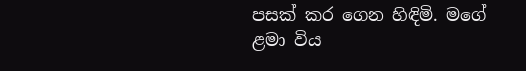පසක් කර ගෙන හිඳිමි. මගේ ළමා විය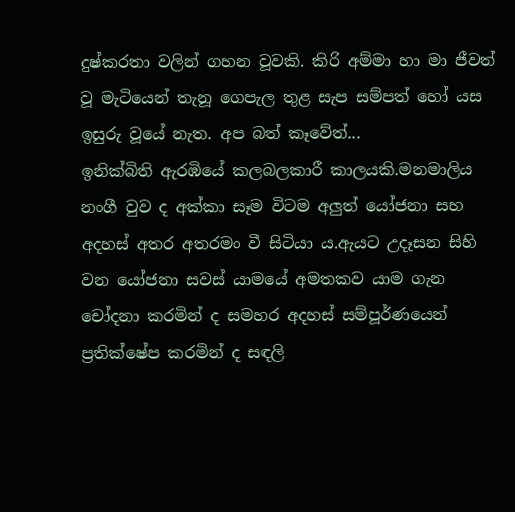දුෂ්කරතා වලින් ගහන වූවකි. කිරි අම්මා හා මා ජීවත් වූ මැටියෙන් තැනූ ගෙපැල තුළ සැප සම්පත් හෝ යස ඉසුරු වූයේ නැත. අප බත් කෑවේත්...
ඉනික්බිති ඇරඹියේ කලබලකාරී කාලයකි.මනමාලිය නංගී වුව ද අක්කා සෑම විටම අලුත් යෝජනා සහ අදහස් අතර අතරමං වී සිටියා ය.ඇයට උදෑසන සිහි වන යෝජනා සවස් යාමයේ අමතකව යාම ගැන චෝදනා කරමින් ද සමහර අදහස් සම්පූර්ණයෙන් ප්‍රතික්ෂේප කරමින් ද සඳලි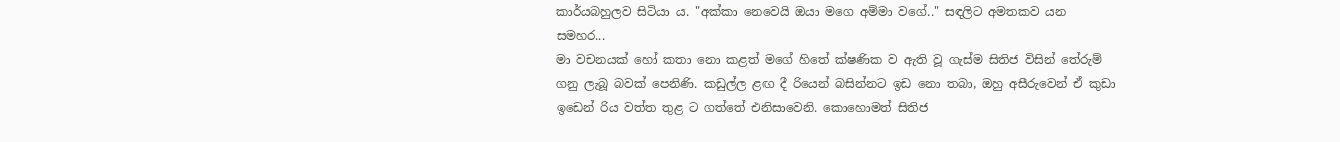කාර්යබහුලව සිටියා ය. "අක්කා නෙවෙයි ඔයා මගෙ අම්මා වගේ.." සඳලිට අමතකව යන සමහර...
මා වචනයක් හෝ කතා නො කළත් මගේ හිතේ ක්ෂණික ව ඇති වූ ගැස්ම සිතිජ විසින් තේරුම් ගනු ලැබූ බවක් පෙනිණි. කඩුල්ල ළඟ දී රියෙන් බසින්නට ඉඩ නො තබා, ඔහු අසීරුවෙන් ඒ කුඩා ඉඩෙන් රිය වත්ත තුළ ට ගත්තේ එනිසාවෙනි. කොහොමත් සිතිජ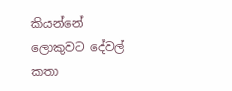කියන්නේ ලොකුවට දේවල් කතා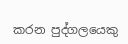කරන පුද්ගලයෙකු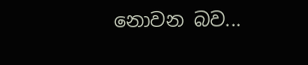නොවන බව...